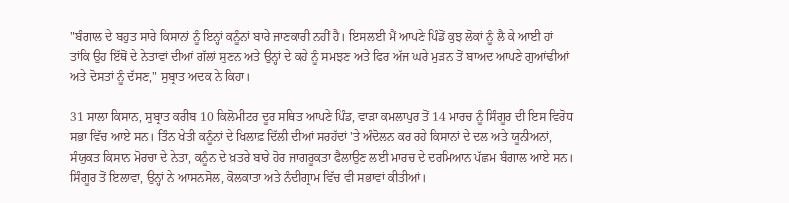"ਬੰਗਾਲ ਦੇ ਬਹੁਤ ਸਾਰੇ ਕਿਸਾਨਾਂ ਨੂੰ ਇਨ੍ਹਾਂ ਕਨੂੰਨਾਂ ਬਾਰੇ ਜਾਣਕਾਰੀ ਨਹੀਂ ਹੈ। ਇਸਲਈ ਮੈਂ ਆਪਣੇ ਪਿੰਡੋਂ ਕੁਝ ਲੋਕਾਂ ਨੂੰ ਲੈ ਕੇ ਆਈ ਹਾਂ ਤਾਂਕਿ ਉਹ ਇੱਥੋਂ ਦੇ ਨੇਤਾਵਾਂ ਦੀਆਂ ਗੱਲਾਂ ਸੁਣਨ ਅਤੇ ਉਨ੍ਹਾਂ ਦੇ ਕਹੇ ਨੂੰ ਸਮਝਣ ਅਤੇ ਫਿਰ ਅੱਜ ਘਰੇ ਮੁੜਨ ਤੋਂ ਬਾਅਦ ਆਪਣੇ ਗੁਆਂਢੀਆਂ ਅਤੇ ਦੋਸਤਾਂ ਨੂੰ ਦੱਸਣ," ਸੁਬ੍ਰਾਤ ਅਦਕ ਨੇ ਕਿਹਾ।

31 ਸਾਲਾ ਕਿਸਾਨ, ਸੁਬ੍ਰਾਤ ਕਰੀਬ 10 ਕਿਲੋਮੀਟਰ ਦੂਰ ਸਥਿਤ ਆਪਣੇ ਪਿੰਡ, ਵਾੜਾ ਕਮਲਾਪੁਰ ਤੋਂ 14 ਮਾਰਚ ਨੂੰ ਸਿੰਗੂਰ ਦੀ ਇਸ ਵਿਰੋਧ ਸਭਾ ਵਿੱਚ ਆਏ ਸਨ। ਤਿੰਨ ਖੇਤੀ ਕਨੂੰਨਾਂ ਦੇ ਖਿਲਾਫ਼ ਦਿੱਲੀ ਦੀਆਂ ਸਰਹੱਦਾਂ 'ਤੇ ਅੰਦੋਲਨ ਕਰ ਰਹੇ ਕਿਸਾਨਾਂ ਦੇ ਦਲ ਅਤੇ ਯੂਨੀਅਨਾਂ, ਸੰਯੁਕਤ ਕਿਸਾਨ ਮੋਰਚਾ ਦੇ ਨੇਤਾ, ਕਨੂੰਨ ਦੇ ਖ਼ਤਰੇ ਬਾਰੇ ਹੋਰ ਜਾਗਰੂਕਤਾ ਫੈਲਾਉਣ ਲਈ ਮਾਰਚ ਦੇ ਦਰਮਿਆਨ ਪੱਛਮ ਬੰਗਾਲ ਆਏ ਸਨ। ਸਿੰਗੂਰ ਤੋਂ ਇਲਾਵਾ, ਉਨ੍ਹਾਂ ਨੇ ਆਸਨਸੋਲ, ਕੋਲਕਾਤਾ ਅਤੇ ਨੰਦੀਗ੍ਰਾਮ ਵਿੱਚ ਵੀ ਸਭਾਵਾਂ ਕੀਤੀਆਂ।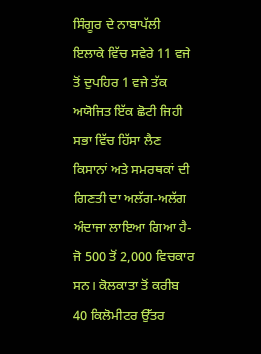ਸਿੰਗੂਰ ਦੇ ਨਾਬਾਪੱਲੀ ਇਲਾਕੇ ਵਿੱਚ ਸਵੇਰੇ 11 ਵਜੇ ਤੋਂ ਦੁਪਹਿਰ 1 ਵਜੇ ਤੱਕ ਅਯੋਜਿਤ ਇੱਕ ਛੋਟੀ ਜਿਹੀ ਸਭਾ ਵਿੱਚ ਹਿੱਸਾ ਲੈਣ ਕਿਸਾਨਾਂ ਅਤੇ ਸਮਰਥਕਾਂ ਦੀ ਗਿਣਤੀ ਦਾ ਅਲੱਗ-ਅਲੱਗ ਅੰਦਾਜਾ ਲਾਇਆ ਗਿਆ ਹੈ- ਜੋ 500 ਤੋਂ 2,000 ਵਿਚਕਾਰ ਸਨ। ਕੋਲਕਾਤਾ ਤੋਂ ਕਰੀਬ 40 ਕਿਲੋਮੀਟਰ ਉੱਤਰ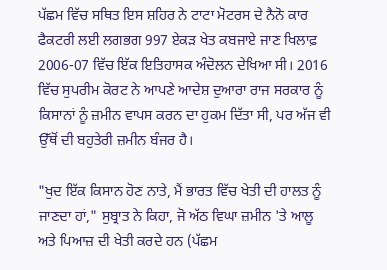ਪੱਛਮ ਵਿੱਚ ਸਥਿਤ ਇਸ ਸ਼ਹਿਰ ਨੇ ਟਾਟਾ ਮੋਟਰਸ ਦੇ ਨੈਨੋ ਕਾਰ ਫੈਕਟਰੀ ਲਈ ਲਗਭਗ 997 ਏਕੜ ਖੇਤ ਕਬਜਾਏ ਜਾਣ ਖਿਲਾਫ਼ 2006-07 ਵਿੱਚ ਇੱਕ ਇਤਿਹਾਸਕ ਅੰਦੋਲਨ ਦੇਖਿਆ ਸੀ। 2016 ਵਿੱਚ ਸੁਪਰੀਮ ਕੋਰਟ ਨੇ ਆਪਣੇ ਆਦੇਸ਼ ਦੁਆਰਾ ਰਾਜ ਸਰਕਾਰ ਨੂੰ ਕਿਸਾਨਾਂ ਨੂੰ ਜ਼ਮੀਨ ਵਾਪਸ ਕਰਨ ਦਾ ਹੁਕਮ ਦਿੱਤਾ ਸੀ, ਪਰ ਅੱਜ ਵੀ ਉੱਥੋਂ ਦੀ ਬਹੁਤੇਰੀ ਜ਼ਮੀਨ ਬੰਜਰ ਹੈ।

"ਖੁਦ ਇੱਕ ਕਿਸਾਨ ਹੋਣ ਨਾਤੇ, ਮੈਂ ਭਾਰਤ ਵਿੱਚ ਖੇਤੀ ਦੀ ਹਾਲਤ ਨੂੰ ਜਾਣਦਾ ਹਾਂ," ਸੁਬ੍ਰਾਤ ਨੇ ਕਿਹਾ, ਜੋ ਅੱਠ ਵਿਘਾ ਜ਼ਮੀਨ 'ਤੇ ਆਲੂ ਅਤੇ ਪਿਆਜ਼ ਦੀ ਖੇਤੀ ਕਰਦੇ ਹਨ (ਪੱਛਮ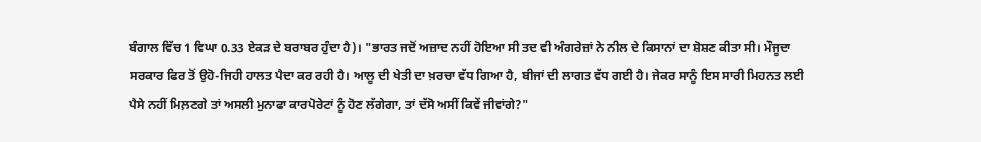ਬੰਗਾਲ ਵਿੱਚ 1 ਵਿਘਾ 0.33 ਏਕੜ ਦੇ ਬਰਾਬਰ ਹੁੰਦਾ ਹੈ)। "ਭਾਰਤ ਜਦੋਂ ਅਜ਼ਾਦ ਨਹੀਂ ਹੋਇਆ ਸੀ ਤਦ ਵੀ ਅੰਗਰੇਜ਼ਾਂ ਨੇ ਨੀਲ ਦੇ ਕਿਸਾਨਾਂ ਦਾ ਸ਼ੋਸ਼ਣ ਕੀਤਾ ਸੀ। ਮੌਜੂਦਾ ਸਰਕਾਰ ਫਿਰ ਤੋਂ ਉਹੋ-ਜਿਹੀ ਹਾਲਤ ਪੈਦਾ ਕਰ ਰਹੀ ਹੈ। ਆਲੂ ਦੀ ਖੇਤੀ ਦਾ ਖ਼ਰਚਾ ਵੱਧ ਗਿਆ ਹੈ, ਬੀਜਾਂ ਦੀ ਲਾਗਤ ਵੱਧ ਗਈ ਹੈ। ਜੇਕਰ ਸਾਨੂੰ ਇਸ ਸਾਰੀ ਮਿਹਨਤ ਲਈ ਪੈਸੇ ਨਹੀਂ ਮਿਲ਼ਣਗੇ ਤਾਂ ਅਸਲੀ ਮੁਨਾਫਾ ਕਾਰਪੋਰੇਟਾਂ ਨੂੰ ਹੋਣ ਲੱਗੇਗਾ, ਤਾਂ ਦੱਸੋ ਅਸੀਂ ਕਿਵੇਂ ਜੀਵਾਂਗੇ?"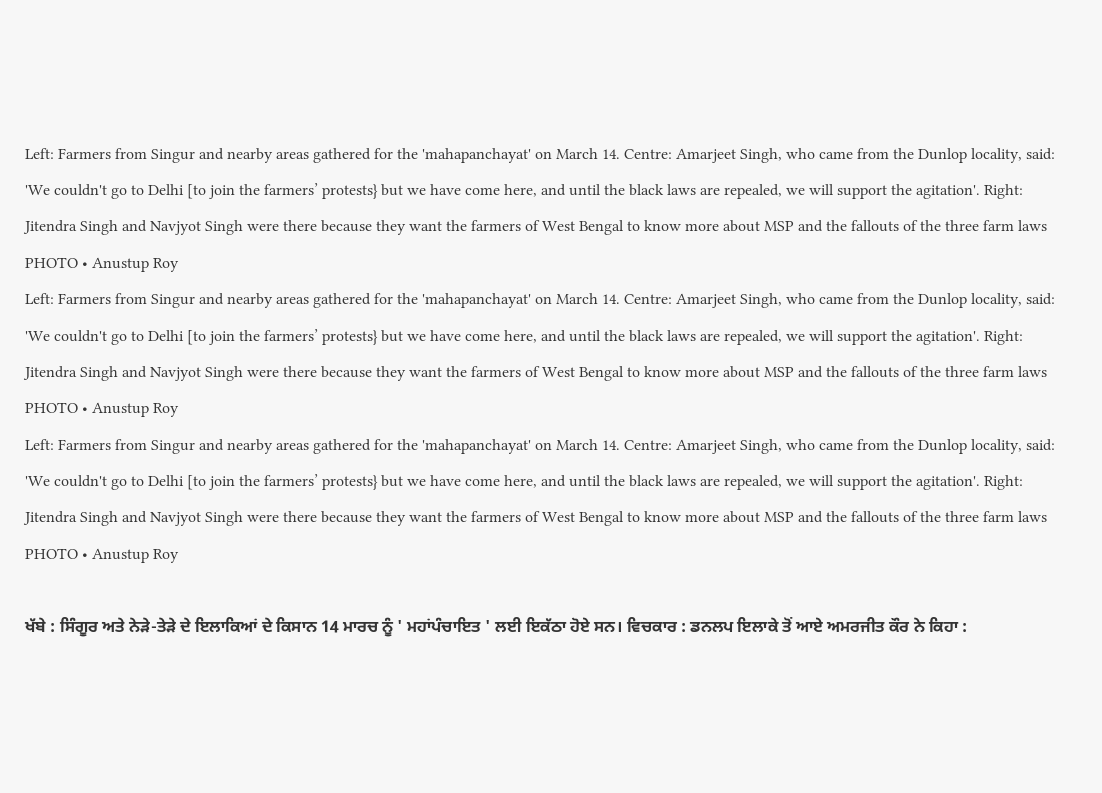Left: Farmers from Singur and nearby areas gathered for the 'mahapanchayat' on March 14. Centre: Amarjeet Singh, who came from the Dunlop locality, said: 'We couldn't go to Delhi [to join the farmers’ protests} but we have come here, and until the black laws are repealed, we will support the agitation'. Right: Jitendra Singh and Navjyot Singh were there because they want the farmers of West Bengal to know more about MSP and the fallouts of the three farm laws
PHOTO • Anustup Roy
Left: Farmers from Singur and nearby areas gathered for the 'mahapanchayat' on March 14. Centre: Amarjeet Singh, who came from the Dunlop locality, said: 'We couldn't go to Delhi [to join the farmers’ protests} but we have come here, and until the black laws are repealed, we will support the agitation'. Right: Jitendra Singh and Navjyot Singh were there because they want the farmers of West Bengal to know more about MSP and the fallouts of the three farm laws
PHOTO • Anustup Roy
Left: Farmers from Singur and nearby areas gathered for the 'mahapanchayat' on March 14. Centre: Amarjeet Singh, who came from the Dunlop locality, said: 'We couldn't go to Delhi [to join the farmers’ protests} but we have come here, and until the black laws are repealed, we will support the agitation'. Right: Jitendra Singh and Navjyot Singh were there because they want the farmers of West Bengal to know more about MSP and the fallouts of the three farm laws
PHOTO • Anustup Roy

ਖੱਬੇ : ਸਿੰਗੂਰ ਅਤੇ ਨੇੜੇ-ਤੇੜੇ ਦੇ ਇਲਾਕਿਆਂ ਦੇ ਕਿਸਾਨ 14 ਮਾਰਚ ਨੂੰ ' ਮਹਾਂਪੰਚਾਇਤ ' ਲਈ ਇਕੱਠਾ ਹੋਏ ਸਨ। ਵਿਚਕਾਰ : ਡਨਲਪ ਇਲਾਕੇ ਤੋਂ ਆਏ ਅਮਰਜੀਤ ਕੌਰ ਨੇ ਕਿਹਾ :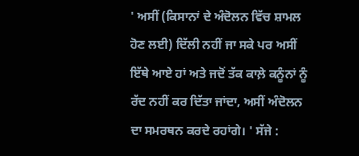' ਅਸੀਂ (ਕਿਸਾਨਾਂ ਦੇ ਅੰਦੋਲਨ ਵਿੱਚ ਸ਼ਾਮਲ ਹੋਣ ਲਈ) ਦਿੱਲੀ ਨਹੀਂ ਜਾ ਸਕੇ ਪਰ ਅਸੀਂ ਇੱਥੇ ਆਏ ਹਾਂ ਅਤੇ ਜਦੋਂ ਤੱਕ ਕਾਲ਼ੇ ਕਨੂੰਨਾਂ ਨੂੰ ਰੱਦ ਨਹੀਂ ਕਰ ਦਿੱਤਾ ਜਾਂਦਾ, ਅਸੀਂ ਅੰਦੋਲਨ ਦਾ ਸਮਰਥਨ ਕਰਦੇ ਰਹਾਂਗੇ। ' ਸੱਜੇ :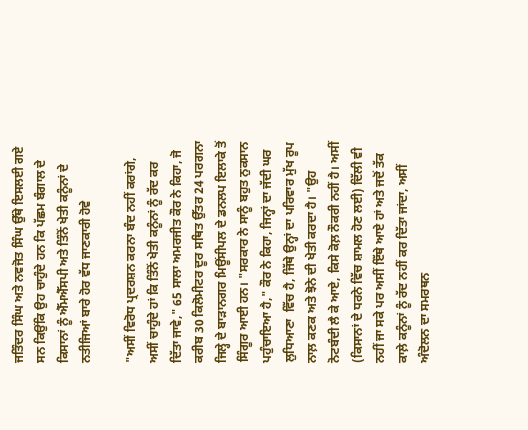ਜਤਿੰਦਰ ਸਿੰਘ ਅਤੇ ਨਵਜੋਤ ਸਿੰਘ ਉੱਥੇ ਇਸਲਈ ਗਏ ਸਨ ਕਿਉਂਕਿ ਉਹ ਚਾਹੁੰਦੇ ਹਨ ਕਿ ਪੱਛਮ ਬੰਗਾਲ ਦੇ ਕਿਸਾਨਾਂ ਨੂੰ ਐੱਮਐੱਸਪੀ ਅਤੇ ਤਿੰਨੋਂ ਖੇਤੀ ਕਨੂੰਨਾਂ ਦੇ ਨਤੀਜਿਆਂ ਬਾਰੇ ਹੋਰ ਵੱਧ ਜਾਣਕਾਰੀ ਹੋਵੇ

"ਅਸੀਂ ਵਿਰੋਧ ਪ੍ਰਦਰਸ਼ਨ ਕਰਨਾ ਬੰਦ ਨਹੀਂ ਕਰਾਂਗੇ, ਅਸੀਂ ਚਾਹੁੰਦੇ ਹਾਂ ਕਿ ਤਿੰਨੋਂ ਖੇਤੀ ਕਨੂੰਨਾਂ ਨੂੰ ਰੱਦ ਕਰ ਦਿੱਤਾ ਜਾਵੇ," 65 ਸਾਲਾ ਅਮਰਜੀਤ ਕੌਰ ਨੇ ਕਿਹਾ, ਜੋ ਕਰੀਬ 30 ਕਿਲੋਮੀਟਰ ਦੂਰ ਸਥਿਤ ਉੱਤਰ 24 ਪਰਗਨਾ ਜਿਲ੍ਹੇ ਦੇ ਬਾੜਾਨਗਰ ਮਿਊਂਸੀਪਲ ਦੇ ਡਨਲਪ ਇਲਾਕੇ ਤੋਂ ਸਿੰਗੂਰ ਆਈ ਹਨ। "ਸਰਕਾਰ ਨੇ ਸਾਨੂੰ ਬਹੁਤ ਨੁਕਸਾਨ ਪਹੁੰਚਾਇਆ ਹੈ," ਕੌਰ ਨੇ ਕਿਹਾ, ਜਿਨ੍ਹਾਂ ਦਾ ਜੱਦੀ ਘਰ ਲੁਧਿਆਣਾ  ਵਿੱਚ ਹੈ, ਜਿੱਥੇ ਉਨ੍ਹਾਂ ਦਾ ਪਰਿਵਾਰ ਮੁੱਖ ਰੂਪ ਨਾਲ਼ ਕਣਕ ਅਤੇ ਝੋਨੇ ਦੀ ਖੇਤੀ ਕਰਦਾ ਹੈ। "ਉਹ ਨੋਟਬੰਦੀ ਲੈ ਕੇ ਆਏ, ਕਿਸੇ ਕੋਲ਼ ਨੌਕਰੀ ਨਹੀਂ ਹੈ। ਅਸੀਂ (ਕਿਸਾਨਾਂ ਦੇ ਧਰਨੇ ਵਿੱਚ ਸ਼ਾਮਲ ਹੋਣ ਲਈ) ਦਿੱਲੀ ਵੀ ਨਹੀਂ ਜਾ ਸਕੇ ਪਰ ਅਸੀਂ ਇੱਥੇ ਆਏ ਹਾਂ ਅਤੇ ਜਦੋਂ ਤੱਕ ਕਾਲ਼ੇ ਕਨੂੰਨਾਂ ਨੂੰ ਰੱਦ ਨਹੀਂ ਕਰ ਦਿੱਤਾ ਜਾਂਦਾ, ਅਸੀਂ ਅੰਦੋਲਨ ਦਾ ਸਮਰਥਨ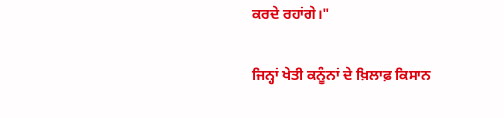ਕਰਦੇ ਰਹਾਂਗੇ।"

ਜਿਨ੍ਹਾਂ ਖੇਤੀ ਕਨੂੰਨਾਂ ਦੇ ਖ਼ਿਲਾਫ਼ ਕਿਸਾਨ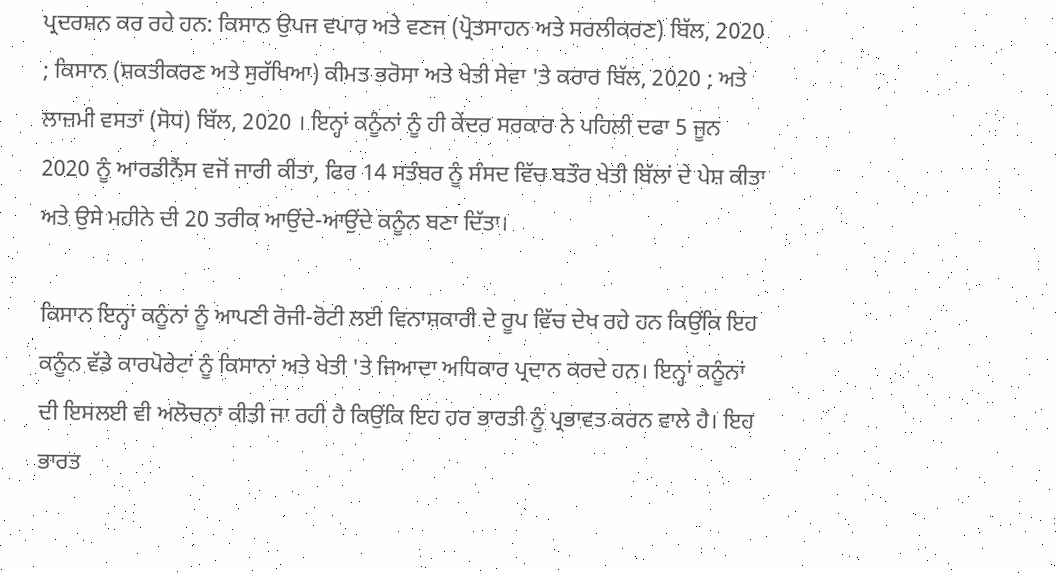ਪ੍ਰਦਰਸ਼ਨ ਕਰ ਰਹੇ ਹਨ: ਕਿਸਾਨ ਉਪਜ ਵਪਾਰ ਅਤੇ ਵਣਜ (ਪ੍ਰੋਤਸਾਹਨ ਅਤੇ ਸਰਲੀਕਰਣ) ਬਿੱਲ, 2020 ; ਕਿਸਾਨ (ਸ਼ਕਤੀਕਰਣ ਅਤੇ ਸੁਰੱਖਿਆ) ਕੀਮਤ ਭਰੋਸਾ ਅਤੇ ਖੇਤੀ ਸੇਵਾ 'ਤੇ ਕਰਾਰ ਬਿੱਲ, 2020 ; ਅਤੇ ਲਾਜ਼ਮੀ ਵਸਤਾਂ (ਸੋਧ) ਬਿੱਲ, 2020 । ਇਨ੍ਹਾਂ ਕਨੂੰਨਾਂ ਨੂੰ ਹੀ ਕੇਂਦਰ ਸਰਕਾਰ ਨੇ ਪਹਿਲੀ ਦਫਾ 5 ਜੂਨ 2020 ਨੂੰ ਆਰਡੀਨੈਂਸ ਵਜੋਂ ਜਾਰੀ ਕੀਤਾ, ਫਿਰ 14 ਸਤੰਬਰ ਨੂੰ ਸੰਸਦ ਵਿੱਚ ਬਤੌਰ ਖੇਤੀ ਬਿੱਲਾਂ ਦੇ ਪੇਸ਼ ਕੀਤਾ ਅਤੇ ਉਸੇ ਮਹੀਨੇ ਦੀ 20 ਤਰੀਕ ਆਉਂਦੇ-ਆਉਂਦੇ ਕਨੂੰਨ ਬਣਾ ਦਿੱਤਾ।

ਕਿਸਾਨ ਇਨ੍ਹਾਂ ਕਨੂੰਨਾਂ ਨੂੰ ਆਪਣੀ ਰੋਜੀ-ਰੋਟੀ ਲਈ ਵਿਨਾਸ਼ਕਾਰੀ ਦੇ ਰੂਪ ਵਿੱਚ ਦੇਖ ਰਹੇ ਹਨ ਕਿਉਂਕਿ ਇਹ ਕਨੂੰਨ ਵੱਡੇ ਕਾਰਪੋਰੇਟਾਂ ਨੂੰ ਕਿਸਾਨਾਂ ਅਤੇ ਖੇਤੀ 'ਤੇ ਜਿਆਦਾ ਅਧਿਕਾਰ ਪ੍ਰਦਾਨ ਕਰਦੇ ਹਨ। ਇਨ੍ਹਾਂ ਕਨੂੰਨਾਂ ਦੀ ਇਸਲਈ ਵੀ ਅਲੋਚਨਾ ਕੀਤੀ ਜਾ ਰਹੀ ਹੈ ਕਿਉਂਕਿ ਇਹ ਹਰ ਭਾਰਤੀ ਨੂੰ ਪ੍ਰਭਾਵਤ ਕਰਨ ਵਾਲੇ ਹੈ। ਇਹ ਭਾਰਤ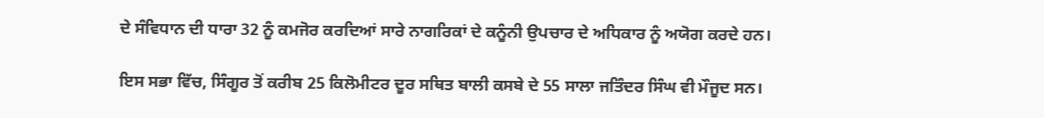ਦੇ ਸੰਵਿਧਾਨ ਦੀ ਧਾਰਾ 32 ਨੂੰ ਕਮਜੋਰ ਕਰਦਿਆਂ ਸਾਰੇ ਨਾਗਰਿਕਾਂ ਦੇ ਕਨੂੰਨੀ ਉਪਚਾਰ ਦੇ ਅਧਿਕਾਰ ਨੂੰ ਅਯੋਗ ਕਰਦੇ ਹਨ।

ਇਸ ਸਭਾ ਵਿੱਚ, ਸਿੰਗੂਰ ਤੋਂ ਕਰੀਬ 25 ਕਿਲੋਮੀਟਰ ਦੂਰ ਸਥਿਤ ਬਾਲੀ ਕਸਬੇ ਦੇ 55 ਸਾਲਾ ਜਤਿੰਦਰ ਸਿੰਘ ਵੀ ਮੌਜੂਦ ਸਨ।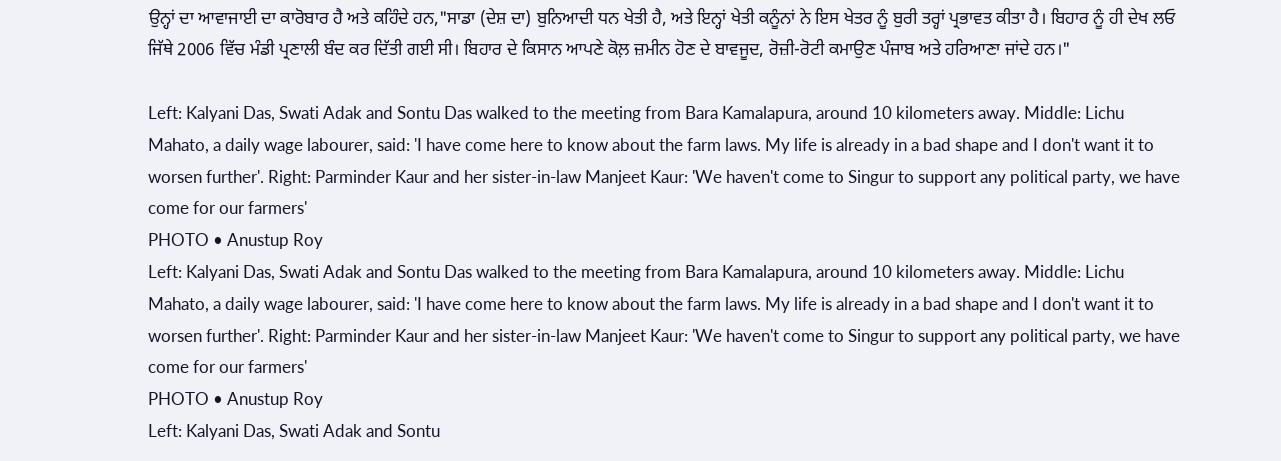ਉਨ੍ਹਾਂ ਦਾ ਆਵਾਜਾਈ ਦਾ ਕਾਰੋਬਾਰ ਹੈ ਅਤੇ ਕਹਿੰਦੇ ਹਨ,"ਸਾਡਾ (ਦੇਸ਼ ਦਾ) ਬੁਨਿਆਦੀ ਧਨ ਖੇਤੀ ਹੈ, ਅਤੇ ਇਨ੍ਹਾਂ ਖੇਤੀ ਕਨੂੰਨਾਂ ਨੇ ਇਸ ਖੇਤਰ ਨੂੰ ਬੁਰੀ ਤਰ੍ਹਾਂ ਪ੍ਰਭਾਵਤ ਕੀਤਾ ਹੈ। ਬਿਹਾਰ ਨੂੰ ਹੀ ਦੇਖ ਲਓ ਜਿੱਥੇ 2006 ਵਿੱਚ ਮੰਡੀ ਪ੍ਰਣਾਲੀ ਬੰਦ ਕਰ ਦਿੱਤੀ ਗਈ ਸੀ। ਬਿਹਾਰ ਦੇ ਕਿਸਾਨ ਆਪਣੇ ਕੋਲ਼ ਜ਼ਮੀਨ ਹੋਣ ਦੇ ਬਾਵਜੂਦ, ਰੋਜ਼ੀ-ਰੋਟੀ ਕਮਾਉਣ ਪੰਜਾਬ ਅਤੇ ਹਰਿਆਣਾ ਜਾਂਦੇ ਹਨ।"

Left: Kalyani Das, Swati Adak and Sontu Das walked to the meeting from Bara Kamalapura, around 10 kilometers away. Middle: Lichu Mahato, a daily wage labourer, said: 'I have come here to know about the farm laws. My life is already in a bad shape and I don't want it to worsen further'. Right: Parminder Kaur and her sister-in-law Manjeet Kaur: 'We haven't come to Singur to support any political party, we have come for our farmers'
PHOTO • Anustup Roy
Left: Kalyani Das, Swati Adak and Sontu Das walked to the meeting from Bara Kamalapura, around 10 kilometers away. Middle: Lichu Mahato, a daily wage labourer, said: 'I have come here to know about the farm laws. My life is already in a bad shape and I don't want it to worsen further'. Right: Parminder Kaur and her sister-in-law Manjeet Kaur: 'We haven't come to Singur to support any political party, we have come for our farmers'
PHOTO • Anustup Roy
Left: Kalyani Das, Swati Adak and Sontu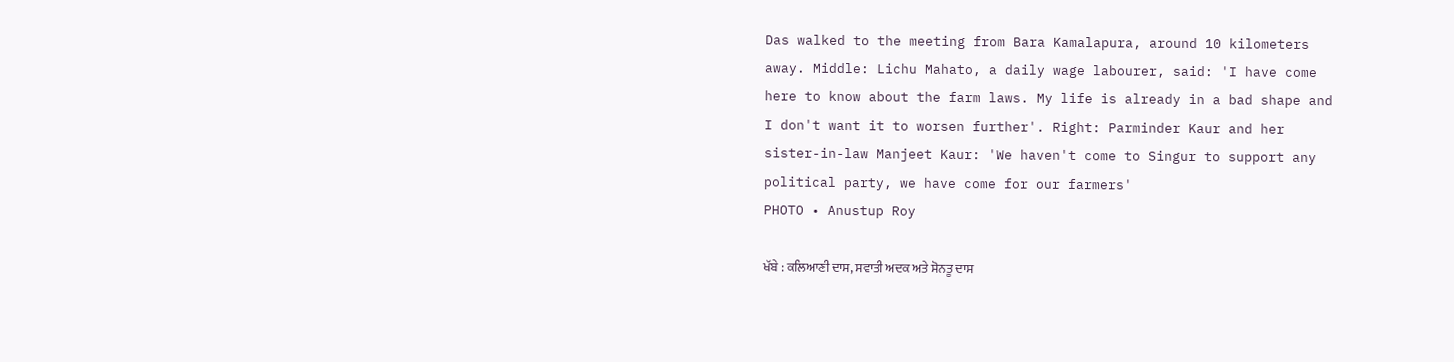Das walked to the meeting from Bara Kamalapura, around 10 kilometers away. Middle: Lichu Mahato, a daily wage labourer, said: 'I have come here to know about the farm laws. My life is already in a bad shape and I don't want it to worsen further'. Right: Parminder Kaur and her sister-in-law Manjeet Kaur: 'We haven't come to Singur to support any political party, we have come for our farmers'
PHOTO • Anustup Roy

ਖੱਬੇ : ਕਲਿਆਣੀ ਦਾਸ, ਸਵਾਤੀ ਅਦਕ ਅਤੇ ਸੋਨਤੂ ਦਾਸ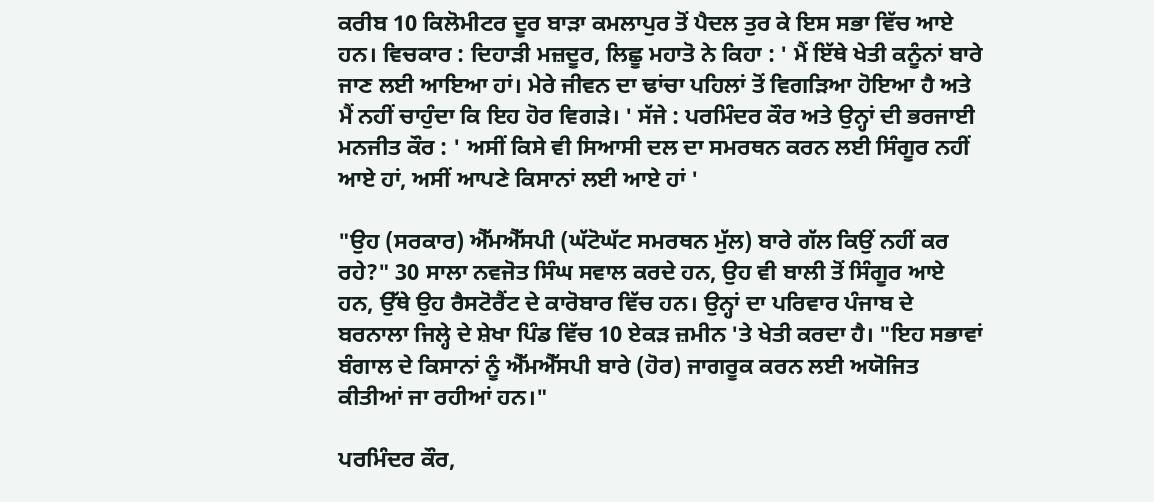ਕਰੀਬ 10 ਕਿਲੋਮੀਟਰ ਦੂਰ ਬਾੜਾ ਕਮਲਾਪੁਰ ਤੋਂ ਪੈਦਲ ਤੁਰ ਕੇ ਇਸ ਸਭਾ ਵਿੱਚ ਆਏ ਹਨ। ਵਿਚਕਾਰ : ਦਿਹਾੜੀ ਮਜ਼ਦੂਰ, ਲਿਛੂ ਮਹਾਤੋ ਨੇ ਕਿਹਾ : ' ਮੈਂ ਇੱਥੇ ਖੇਤੀ ਕਨੂੰਨਾਂ ਬਾਰੇ ਜਾਣ ਲਈ ਆਇਆ ਹਾਂ। ਮੇਰੇ ਜੀਵਨ ਦਾ ਢਾਂਚਾ ਪਹਿਲਾਂ ਤੋਂ ਵਿਗੜਿਆ ਹੋਇਆ ਹੈ ਅਤੇ ਮੈਂ ਨਹੀਂ ਚਾਹੁੰਦਾ ਕਿ ਇਹ ਹੋਰ ਵਿਗੜੇ। ' ਸੱਜੇ : ਪਰਮਿੰਦਰ ਕੌਰ ਅਤੇ ਉਨ੍ਹਾਂ ਦੀ ਭਰਜਾਈ ਮਨਜੀਤ ਕੌਰ : ' ਅਸੀਂ ਕਿਸੇ ਵੀ ਸਿਆਸੀ ਦਲ ਦਾ ਸਮਰਥਨ ਕਰਨ ਲਈ ਸਿੰਗੂਰ ਨਹੀਂ ਆਏ ਹਾਂ, ਅਸੀਂ ਆਪਣੇ ਕਿਸਾਨਾਂ ਲਈ ਆਏ ਹਾਂ '

"ਉਹ (ਸਰਕਾਰ) ਐੱਮਐੱਸਪੀ (ਘੱਟੋਘੱਟ ਸਮਰਥਨ ਮੁੱਲ) ਬਾਰੇ ਗੱਲ ਕਿਉਂ ਨਹੀਂ ਕਰ ਰਹੇ?" 30 ਸਾਲਾ ਨਵਜੋਤ ਸਿੰਘ ਸਵਾਲ ਕਰਦੇ ਹਨ, ਉਹ ਵੀ ਬਾਲੀ ਤੋਂ ਸਿੰਗੂਰ ਆਏ ਹਨ, ਉੱਥੇ ਉਹ ਰੈਸਟੋਰੈਂਟ ਦੇ ਕਾਰੋਬਾਰ ਵਿੱਚ ਹਨ। ਉਨ੍ਹਾਂ ਦਾ ਪਰਿਵਾਰ ਪੰਜਾਬ ਦੇ ਬਰਨਾਲਾ ਜਿਲ੍ਹੇ ਦੇ ਸ਼ੇਖਾ ਪਿੰਡ ਵਿੱਚ 10 ਏਕੜ ਜ਼ਮੀਨ 'ਤੇ ਖੇਤੀ ਕਰਦਾ ਹੈ। "ਇਹ ਸਭਾਵਾਂ ਬੰਗਾਲ ਦੇ ਕਿਸਾਨਾਂ ਨੂੰ ਐੱਮਐੱਸਪੀ ਬਾਰੇ (ਹੋਰ) ਜਾਗਰੂਕ ਕਰਨ ਲਈ ਅਯੋਜਿਤ ਕੀਤੀਆਂ ਜਾ ਰਹੀਆਂ ਹਨ।"

ਪਰਮਿੰਦਰ ਕੌਰ,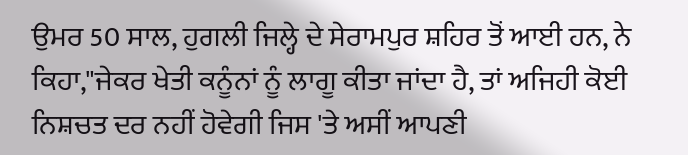ਉਮਰ 50 ਸਾਲ, ਹੁਗਲੀ ਜਿਲ੍ਹੇ ਦੇ ਸੇਰਾਮਪੁਰ ਸ਼ਹਿਰ ਤੋਂ ਆਈ ਹਨ, ਨੇ ਕਿਹਾ,"ਜੇਕਰ ਖੇਤੀ ਕਨੂੰਨਾਂ ਨੂੰ ਲਾਗੂ ਕੀਤਾ ਜਾਂਦਾ ਹੈ, ਤਾਂ ਅਜਿਹੀ ਕੋਈ ਨਿਸ਼ਚਤ ਦਰ ਨਹੀਂ ਹੋਵੇਗੀ ਜਿਸ 'ਤੇ ਅਸੀਂ ਆਪਣੀ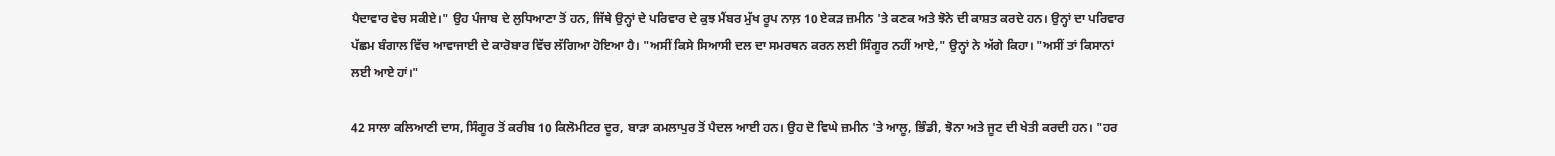ਪੈਦਾਵਾਰ ਵੇਚ ਸਕੀਏ।" ਉਹ ਪੰਜਾਬ ਦੇ ਲੁਧਿਆਣਾ ਤੋਂ ਹਨ, ਜਿੱਥੇ ਉਨ੍ਹਾਂ ਦੇ ਪਰਿਵਾਰ ਦੇ ਕੁਝ ਮੈਂਬਰ ਮੁੱਖ ਰੂਪ ਨਾਲ਼ 10 ਏਕੜ ਜ਼ਮੀਨ 'ਤੇ ਕਣਕ ਅਤੇ ਝੋਨੇ ਦੀ ਕਾਸ਼ਤ ਕਰਦੇ ਹਨ। ਉਨ੍ਹਾਂ ਦਾ ਪਰਿਵਾਰ ਪੱਛਮ ਬੰਗਾਲ ਵਿੱਚ ਆਵਾਜਾਈ ਦੇ ਕਾਰੋਬਾਰ ਵਿੱਚ ਲੱਗਿਆ ਹੋਇਆ ਹੈ। "ਅਸੀਂ ਕਿਸੇ ਸਿਆਸੀ ਦਲ ਦਾ ਸਮਰਥਨ ਕਰਨ ਲਈ ਸਿੰਗੂਰ ਨਹੀਂ ਆਏ," ਉਨ੍ਹਾਂ ਨੇ ਅੱਗੇ ਕਿਹਾ। "ਅਸੀਂ ਤਾਂ ਕਿਸਾਨਾਂ ਲਈ ਆਏ ਹਾਂ।"

42 ਸਾਲਾ ਕਲਿਆਣੀ ਦਾਸ, ਸਿੰਗੂਰ ਤੋਂ ਕਰੀਬ 10 ਕਿਲੋਮੀਟਰ ਦੂਰ, ਬਾੜਾ ਕਮਲਾਪੁਰ ਤੋਂ ਪੈਦਲ ਆਈ ਹਨ। ਉਹ ਦੋ ਵਿਘੇ ਜ਼ਮੀਨ 'ਤੇ ਆਲੂ, ਭਿੰਡੀ, ਝੋਨਾ ਅਤੇ ਜੂਟ ਦੀ ਖੇਤੀ ਕਰਦੀ ਹਨ। "ਹਰ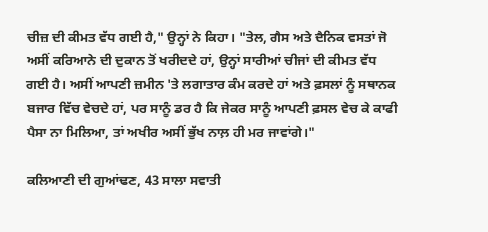ਚੀਜ਼ ਦੀ ਕੀਮਤ ਵੱਧ ਗਈ ਹੈ," ਉਨ੍ਹਾਂ ਨੇ ਕਿਹਾ। "ਤੇਲ, ਗੈਸ ਅਤੇ ਦੈਨਿਕ ਵਸਤਾਂ ਜੋ ਅਸੀਂ ਕਰਿਆਨੇ ਦੀ ਦੁਕਾਨ ਤੋਂ ਖਰੀਦਦੇ ਹਾਂ, ਉਨ੍ਹਾਂ ਸਾਰੀਆਂ ਚੀਜਾਂ ਦੀ ਕੀਮਤ ਵੱਧ ਗਈ ਹੈ। ਅਸੀਂ ਆਪਣੀ ਜ਼ਮੀਨ 'ਤੇ ਲਗਾਤਾਰ ਕੰਮ ਕਰਦੇ ਹਾਂ ਅਤੇ ਫ਼ਸਲਾਂ ਨੂੰ ਸਥਾਨਕ ਬਜਾਰ ਵਿੱਚ ਵੇਚਦੇ ਹਾਂ, ਪਰ ਸਾਨੂੰ ਡਰ ਹੈ ਕਿ ਜੇਕਰ ਸਾਨੂੰ ਆਪਣੀ ਫ਼ਸਲ ਵੇਚ ਕੇ ਕਾਫੀ ਪੈਸਾ ਨਾ ਮਿਲਿਆ, ਤਾਂ ਅਖੀਰ ਅਸੀਂ ਭੁੱਖ ਨਾਲ਼ ਹੀ ਮਰ ਜਾਵਾਂਗੇ।"

ਕਲਿਆਣੀ ਦੀ ਗੁਆਂਢਣ, 43 ਸਾਲਾ ਸਵਾਤੀ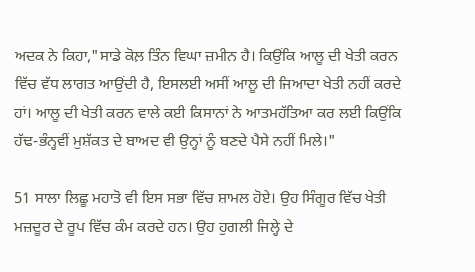ਅਦਕ ਨੇ ਕਿਹਾ,"ਸਾਡੇ ਕੋਲ਼ ਤਿੰਨ ਵਿਘਾ ਜ਼ਮੀਨ ਹੈ। ਕਿਉਂਕਿ ਆਲੂ ਦੀ ਖੇਤੀ ਕਰਨ ਵਿੱਚ ਵੱਧ ਲਾਗਤ ਆਉਂਦੀ ਹੈ, ਇਸਲਈ ਅਸੀਂ ਆਲੂ ਦੀ ਜਿਆਦਾ ਖੇਤੀ ਨਹੀਂ ਕਰਦੇ ਹਾਂ। ਆਲੂ ਦੀ ਖੇਤੀ ਕਰਨ ਵਾਲੇ ਕਈ ਕਿਸਾਨਾਂ ਨੇ ਆਤਮਹੱਤਿਆ ਕਰ ਲਈ ਕਿਉਂਕਿ ਹੱਢ-ਭੰਨ੍ਹਵੀਂ ਮੁਸ਼ੱਕਤ ਦੇ ਬਾਅਦ ਵੀ ਉਨ੍ਹਾਂ ਨੂੰ ਬਣਦੇ ਪੈਸੇ ਨਹੀਂ ਮਿਲੇ।"

51 ਸਾਲਾ ਲਿਛੂ ਮਹਾਤੋ ਵੀ ਇਸ ਸਭਾ ਵਿੱਚ ਸ਼ਾਮਲ ਹੋਏ। ਉਹ ਸਿੰਗੂਰ ਵਿੱਚ ਖੇਤੀ ਮਜ਼ਦੂਰ ਦੇ ਰੂਪ ਵਿੱਚ ਕੰਮ ਕਰਦੇ ਹਨ। ਉਹ ਹੁਗਲੀ ਜਿਲ੍ਹੇ ਦੇ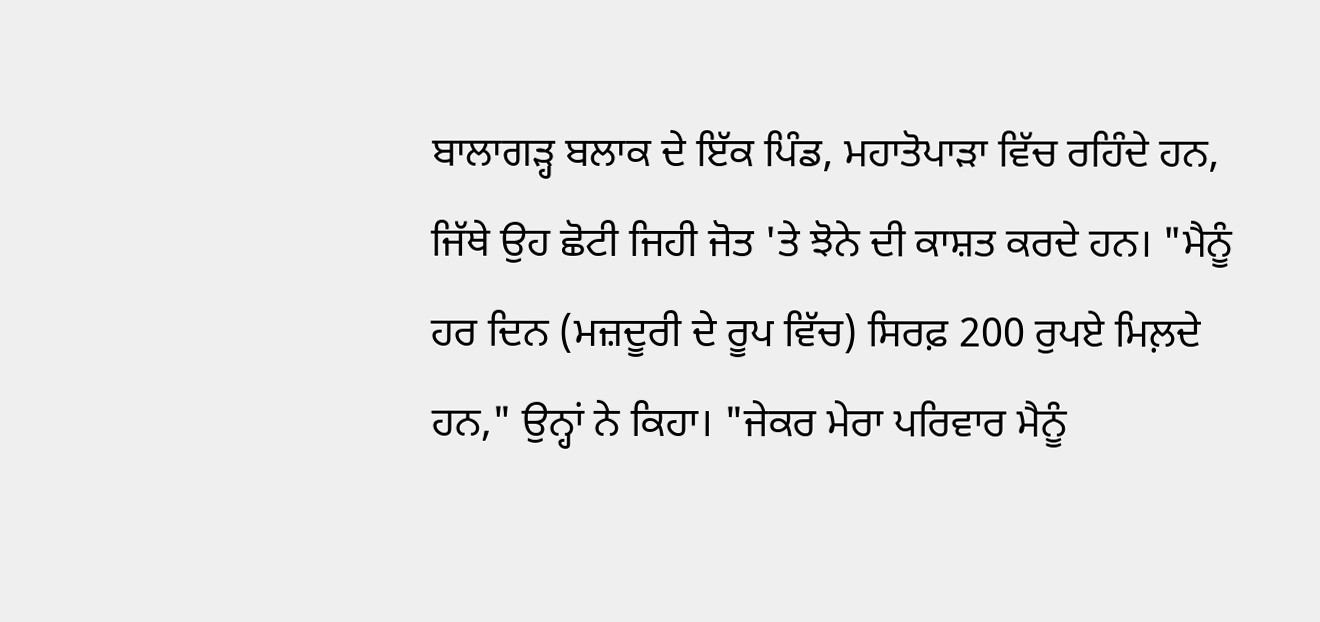ਬਾਲਾਗੜ੍ਹ ਬਲਾਕ ਦੇ ਇੱਕ ਪਿੰਡ, ਮਹਾਤੋਪਾੜਾ ਵਿੱਚ ਰਹਿੰਦੇ ਹਨ, ਜਿੱਥੇ ਉਹ ਛੋਟੀ ਜਿਹੀ ਜੋਤ 'ਤੇ ਝੋਨੇ ਦੀ ਕਾਸ਼ਤ ਕਰਦੇ ਹਨ। "ਮੈਨੂੰ ਹਰ ਦਿਨ (ਮਜ਼ਦੂਰੀ ਦੇ ਰੂਪ ਵਿੱਚ) ਸਿਰਫ਼ 200 ਰੁਪਏ ਮਿਲ਼ਦੇ ਹਨ," ਉਨ੍ਹਾਂ ਨੇ ਕਿਹਾ। "ਜੇਕਰ ਮੇਰਾ ਪਰਿਵਾਰ ਮੈਨੂੰ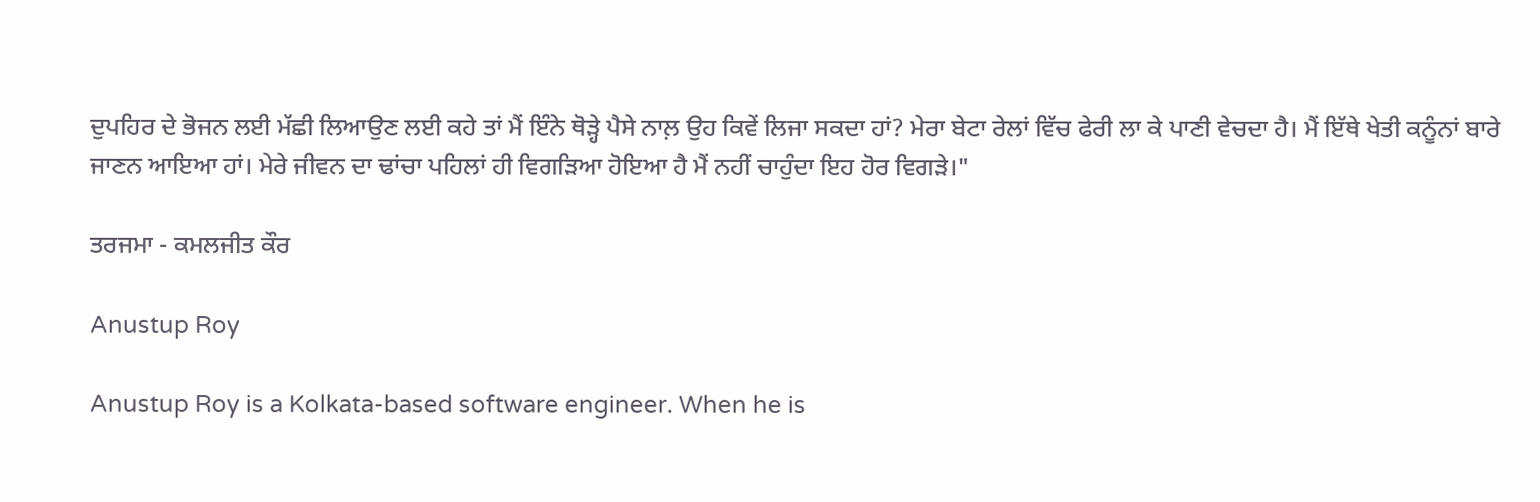ਦੁਪਹਿਰ ਦੇ ਭੋਜਨ ਲਈ ਮੱਛੀ ਲਿਆਉਣ ਲਈ ਕਹੇ ਤਾਂ ਮੈਂ ਇੰਨੇ ਥੋੜ੍ਹੇ ਪੈਸੇ ਨਾਲ਼ ਉਹ ਕਿਵੇਂ ਲਿਜਾ ਸਕਦਾ ਹਾਂ? ਮੇਰਾ ਬੇਟਾ ਰੇਲਾਂ ਵਿੱਚ ਫੇਰੀ ਲਾ ਕੇ ਪਾਣੀ ਵੇਚਦਾ ਹੈ। ਮੈਂ ਇੱਥੇ ਖੇਤੀ ਕਨੂੰਨਾਂ ਬਾਰੇ ਜਾਣਨ ਆਇਆ ਹਾਂ। ਮੇਰੇ ਜੀਵਨ ਦਾ ਢਾਂਚਾ ਪਹਿਲਾਂ ਹੀ ਵਿਗੜਿਆ ਹੋਇਆ ਹੈ ਮੈਂ ਨਹੀਂ ਚਾਹੁੰਦਾ ਇਹ ਹੋਰ ਵਿਗੜੇ।"

ਤਰਜਮਾ - ਕਮਲਜੀਤ ਕੌਰ

Anustup Roy

Anustup Roy is a Kolkata-based software engineer. When he is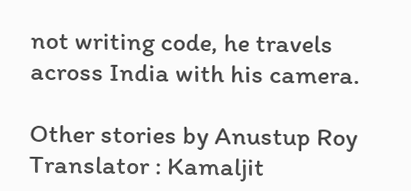not writing code, he travels across India with his camera.

Other stories by Anustup Roy
Translator : Kamaljit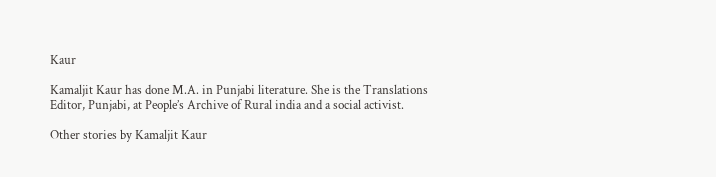Kaur

Kamaljit Kaur has done M.A. in Punjabi literature. She is the Translations Editor, Punjabi, at People’s Archive of Rural india and a social activist.

Other stories by Kamaljit Kaur